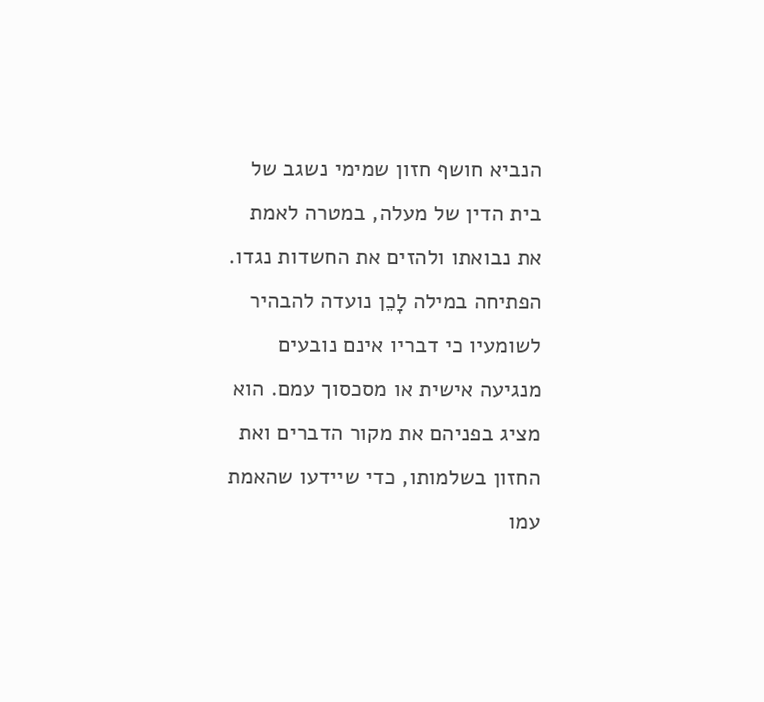הנביא חושף חזון שמימי נשגב של בית הדין של מעלה, במטרה לאמת את נבואתו ולהזים את החשדות נגדו. הפתיחה במילה לָכֵן נועדה להבהיר לשומעיו כי דבריו אינם נובעים מנגיעה אישית או מסכסוך עמם. הוא מציג בפניהם את מקור הדברים ואת החזון בשלמותו, כדי שיידעו שהאמת עמו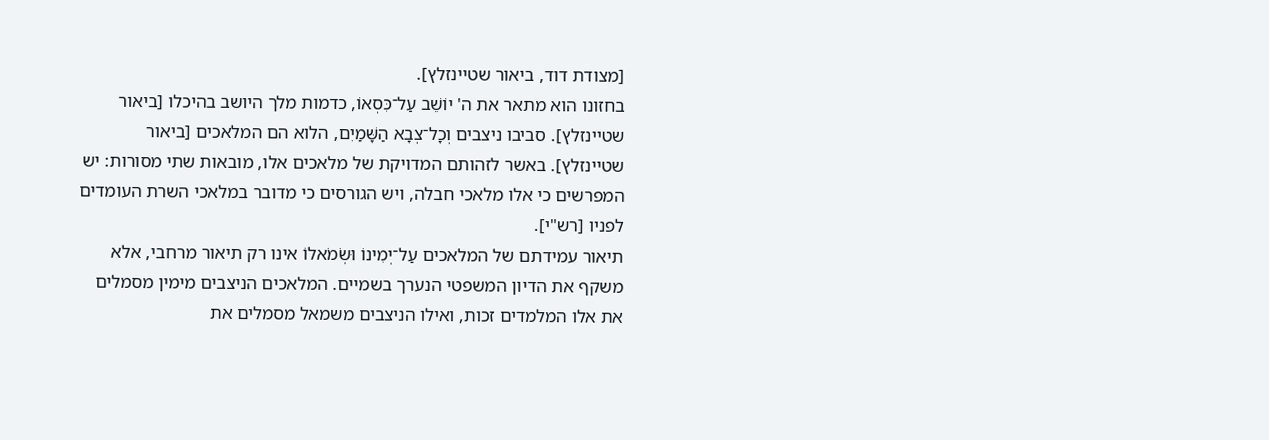[מצודת דוד, ביאור שטיינזלץ].
בחזונו הוא מתאר את ה' יוֹשֵׁב עַל־כִּסְאוֹ, כדמות מלך היושב בהיכלו [ביאור שטיינזלץ]. סביבו ניצבים וְכָל־צְבָא הַשָּׁמַיִם, הלוא הם המלאכים [ביאור שטיינזלץ]. באשר לזהותם המדויקת של מלאכים אלו, מובאות שתי מסורות: יש המפרשים כי אלו מלאכי חבלה, ויש הגורסים כי מדובר במלאכי השרת העומדים לפניו [רש"י].
תיאור עמידתם של המלאכים עַל־יְמִינוֹ וּשְׂמֹאלוֹ אינו רק תיאור מרחבי, אלא משקף את הדיון המשפטי הנערך בשמיים. המלאכים הניצבים מימין מסמלים את אלו המלמדים זכות, ואילו הניצבים משמאל מסמלים את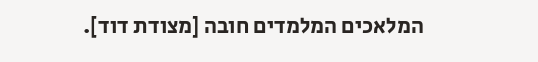המלאכים המלמדים חובה [מצודת דוד].